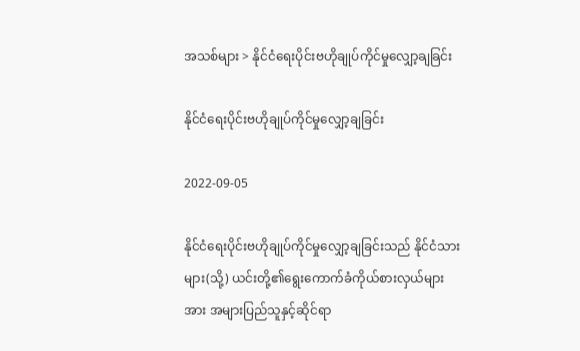အသစ်များ > နိုင်ငံရေးပိုင်းဗဟိုချုပ်ကိုင်မှုလျှော့ချခြင်း

နိုင်ငံရေးပိုင်းဗဟိုချုပ်ကိုင်မှုလျှော့ချခြင်း

2022-09-05

နိုင်ငံရေးပိုင်းဗဟိုချုပ်ကိုင်မှုလျှော့ချခြင်းသည် နိုင်ငံသားများ(သို့) ယင်းတို့၏ရွေးကောက်ခံကိုယ်စားလှယ်များ အား အများပြည်သူနှင့်ဆိုင်ရာ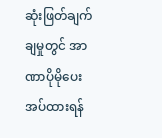ဆုံးဖြတ်ချက်ချမှုတွင် အာဏာပိုမိုပေးအပ်ထားရန်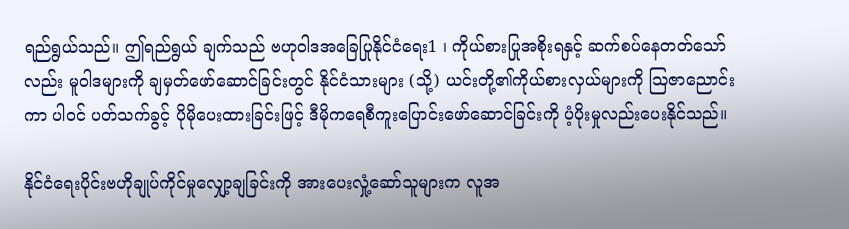ရည်ရွယ်သည်။ ဤရည်ရွယ် ချက်သည် ဗဟုဝါဒအခြေပြုနိုင်ငံရေး1 ၊ ကိုယ်စားပြုအစိုးရနှင့် ဆက်စပ်နေတတ်သော်လည်း မူဝါဒများကို ချမှတ်ဖော်ဆောင်ခြင်းတွင် နိုင်ငံသားများ (သို့) ယင်းတို့၏ကိုယ်စားလှယ်များကို ဩဇာညောင်းကာ ပါဝင် ပတ်သက်ခွင့် ပိုမိုပေးထားခြင်းဖြင့် ဒီမိုကရေစီကူးပြောင်းဖော်ဆောင်ခြင်းကို ပံ့ပိုးမှုလည်းပေးနိုင်သည်။

နိုင်ငံရေးပိုင်းဗဟိုချုပ်ကိုင်မှုလျှော့ချခြင်းကို အားပေးလှုံ့ဆော်သူများက လူအ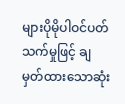များပိုမိုပါဝင်ပတ်သက်မှုဖြင့် ချ မှတ်ထားသောဆုံး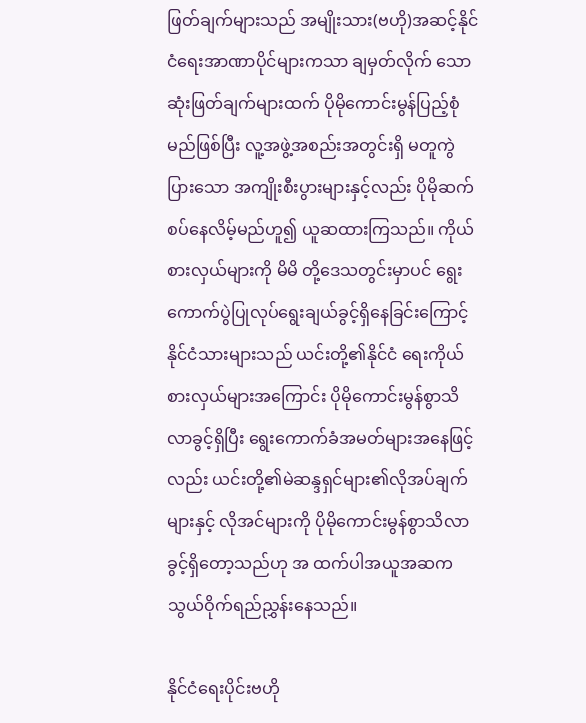ဖြတ်ချက်များသည် အမျိုးသား(ဗဟို)အဆင့်နိုင်ငံရေးအာဏာပိုင်များကသာ ချမှတ်လိုက် သောဆုံးဖြတ်ချက်များထက် ပိုမိုကောင်းမွန်ပြည့်စုံမည်ဖြစ်ပြီး လူ့အဖွဲ့အစည်းအတွင်းရှိ မတူကွဲပြားသော အကျိုးစီးပွားများနှင့်လည်း ပိုမိုဆက်စပ်နေလိမ့်မည်ဟူ၍ ယူဆထားကြသည်။ ကိုယ်စားလှယ်များကို မိမိ တို့ဒေသတွင်းမှာပင် ရွေးကောက်ပွဲပြုလုပ်ရွေးချယ်ခွင့်ရှိနေခြင်းကြောင့် နိုင်ငံသားများသည် ယင်းတို့၏နိုင်ငံ ရေးကိုယ်စားလှယ်များအကြောင်း ပိုမိုကောင်းမွန်စွာသိလာခွင့်ရှိပြီး ရွေးကောက်ခံအမတ်များအနေဖြင့်လည်း ယင်းတို့၏မဲဆန္ဒရှင်များ၏လိုအပ်ချက်များနှင့် လိုအင်များကို ပိုမိုကောင်းမွန်စွာသိလာခွင့်ရှိတော့သည်ဟု အ ထက်ပါအယူအဆက သွယ်ဝိုက်ရည်ညွှန်းနေသည်။

နိုင်ငံရေးပိုင်းဗဟို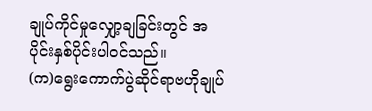ချုပ်ကိုင်မှုလျှော့ချခြင်းတွင် အပိုင်းနှစ်ပိုင်းပါဝင်သည်။
(က)ရွေးကောက်ပွဲဆိုင်ရာဗဟိုချုပ်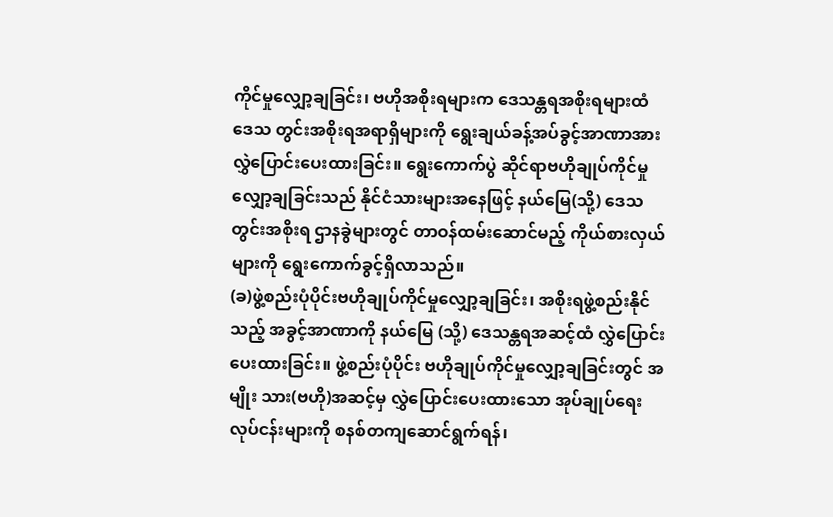ကိုင်မှုလျှော့ချခြင်း၊ ဗဟိုအစိုးရများက ဒေသန္တရအစိုးရများထံ ဒေသ တွင်းအစိုးရအရာရှိများကို ရွေးချယ်ခန့်အပ်ခွင့်အာဏာအား လွှဲပြောင်းပေးထားခြင်း။ ရွေးကောက်ပွဲ ဆိုင်ရာဗဟိုချုပ်ကိုင်မှုလျှော့ချခြင်းသည် နိုင်ငံသားများအနေဖြင့် နယ်မြေ(သို့) ဒေသတွင်းအစိုးရ ဌာနခွဲများတွင် တာဝန်ထမ်းဆောင်မည့် ကိုယ်စားလှယ်များကို ရွေးကောက်ခွင့်ရှိလာသည်။
(ခ)ဖွဲ့စည်းပုံပိုင်းဗဟိုချုပ်ကိုင်မှုလျှော့ချခြင်း၊ အစိုးရဖွဲ့စည်းနိုင်သည့် အခွင့်အာဏာကို နယ်မြေ (သို့) ဒေသန္တရအဆင့်ထံ လွှဲပြောင်းပေးထားခြင်း။ ဖွဲ့စည်းပုံပိုင်း ဗဟိုချုပ်ကိုင်မှုလျှော့ချခြင်းတွင် အမျိုး သား(ဗဟို)အဆင့်မှ လွှဲပြောင်းပေးထားသော အုပ်ချုပ်ရေးလုပ်ငန်းများကို စနစ်တကျဆောင်ရွက်ရန်၊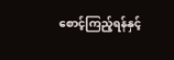စောင့်ကြည့်ရန်နှင့်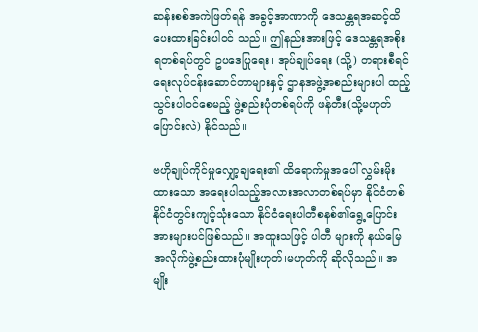ဆန်းစစ်အကဲဖြတ်ရန် အခွင့်အာဏာကို ဒေသန္တရအဆင့်ထိ ပေးထားခြင်းပါဝင် သည်။ ဤနည်းအားဖြင့် ဒေသန္တရအစိုးရတစ်ရပ်တွင် ဥပဒေပြုရေး၊ အုပ်ချုပ်ရေး (သို့) တရားစီရင် ရေးလုပ်ငန်းဆောင်တာများနှင့် ဌာနအဖွဲ့အစည်းများပါ ထည့်သွင်းပါဝင်စေမည့် ဖွဲ့စည်းပုံတစ်ရပ်ကို ဖန်တီး(သို့မဟုတ် ပြောင်းလဲ) နိုင်သည်။

ဗဟိုချုပ်ကိုင်မှုလျှော့ချရေး၏ ထိရောက်မှုအပေါ် လွှမ်းမိုးထားသော အရေးပါသည့်အလားအလာတစ်ရပ်မှာ နိုင်ငံတစ်နိုင်ငံတွင်းကျင့်သုံးသော နိုင်ငံရေးပါတီစနစ်၏ရွေ့ပြောင်းအားများပင်ဖြစ်သည်။ အထူးသဖြင့် ပါတီ များကို နယ်မြေအလိုက်ဖွဲ့စည်းထားပုံမျိုးဟုတ်၊မဟုတ်ကို ဆိုလိုသည်။ အမျိုး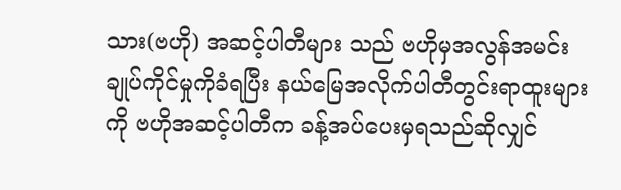သား(ဗဟို) အဆင့်ပါတီများ သည် ဗဟိုမှအလွန်အမင်းချုပ်ကိုင်မှုကိုခံရပြီး နယ်မြေအလိုက်ပါတီတွင်းရာထူးများကို ဗဟိုအဆင့်ပါတီက ခန့်အပ်ပေးမှရသည်ဆိုလျှင်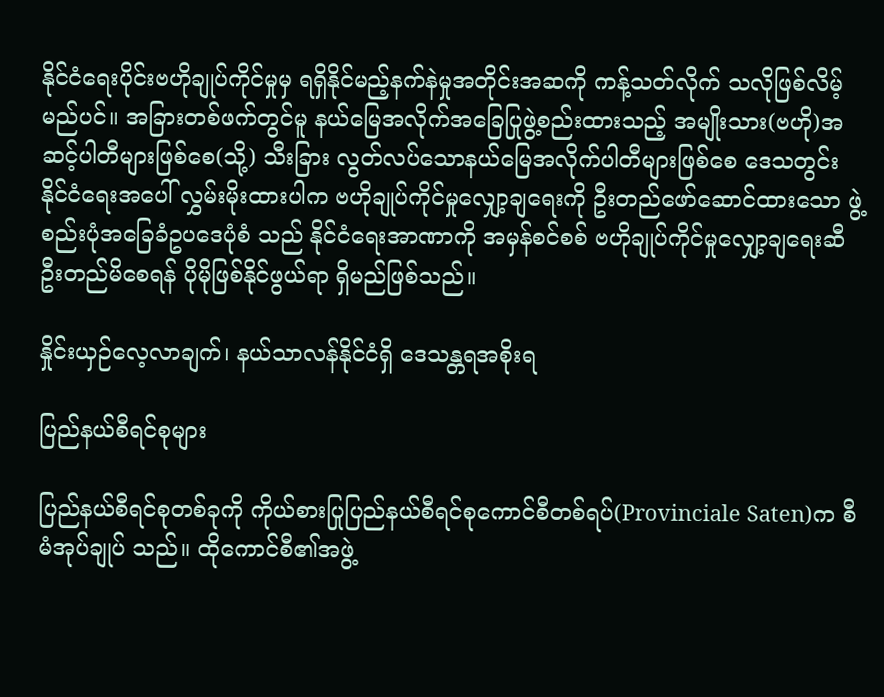နိုင်ငံရေးပိုင်းဗဟိုချုပ်ကိုင်မှုမှ ရရှိနိုင်မည့်နက်နဲမှုအတိုင်းအဆကို ကန့်သတ်လိုက် သလိုဖြစ်လိမ့်မည်ပင်။ အခြားတစ်ဖက်တွင်မူ နယ်မြေအလိုက်အခြေပြုဖွဲ့စည်းထားသည့် အမျိုးသား(ဗဟို)အ ဆင့်ပါတီများဖြစ်စေ(သို့) သီးခြား လွတ်လပ်သောနယ်မြေအလိုက်ပါတီများဖြစ်စေ ဒေသတွင်းနိုင်ငံရေးအပေါ် လွှမ်းမိုးထားပါက ဗဟိုချုပ်ကိုင်မှုလျှော့ချရေးကို ဦးတည်ဖော်ဆောင်ထားသော ဖွဲ့စည်းပုံအခြေခံဥပဒေပုံစံ သည် နိုင်ငံရေးအာဏာကို အမှန်စင်စစ် ဗဟိုချုပ်ကိုင်မှုလျှော့ချရေးဆီ ဦးတည်မိစေရန် ပိုမိုဖြစ်နိုင်ဖွယ်ရာ ရှိမည်ဖြစ်သည်။

နှိုင်းယှဉ်လေ့လာချက်၊ နယ်သာလန်နိုင်ငံရှိ ဒေသန္တရအစိုးရ

ပြည်နယ်စီရင်စုများ

ပြည်နယ်စီရင်စုတစ်ခုကို ကိုယ်စားပြုပြည်နယ်စီရင်စုကောင်စီတစ်ရပ်(Provinciale Saten)က စီမံအုပ်ချုပ် သည်။ ထိုကောင်စီ၏အဖွဲ့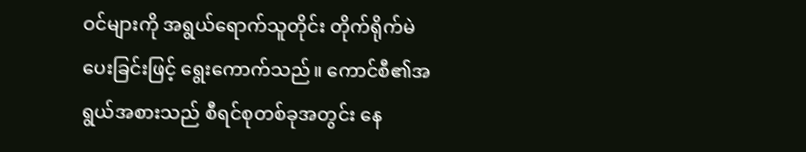ဝင်များကို အရွယ်ရောက်သူတိုင်း တိုက်ရိုက်မဲပေးခြင်းဖြင့် ရွေးကောက်သည်။ ကောင်စီ၏အရွယ်အစားသည် စီရင်စုတစ်ခုအတွင်း နေ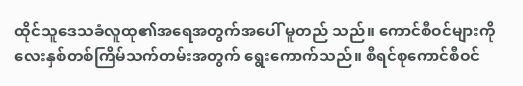ထိုင်သူဒေသခံလူထု၏အရေအတွက်အပေါ် မူတည် သည်။ ကောင်စီဝင်များကို လေးနှစ်တစ်ကြိမ်သက်တမ်းအတွက် ရွေးကောက်သည်။ စီရင်စုကောင်စီဝင်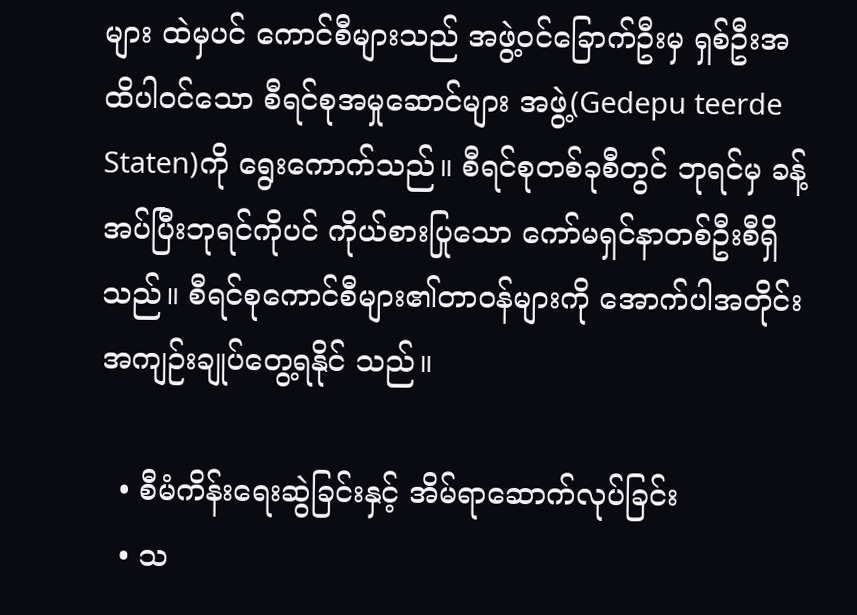များ ထဲမှပင် ကောင်စီများသည် အဖွဲ့ဝင်ခြောက်ဦးမှ ရှစ်ဦးအထိပါဝင်သော စီရင်စုအမှုဆောင်များ အဖွဲ့(Gedepu teerde Staten)ကို ရွေးကောက်သည်။ စီရင်စုတစ်ခုစီတွင် ဘုရင်မှ ခန့်အပ်ပြီးဘုရင်ကိုပင် ကိုယ်စားပြုသော ကော်မရှင်နာတစ်ဦးစီရှိသည်။ စီရင်စုကောင်စီများ၏တာဝန်များကို အောက်ပါအတိုင်းအကျဉ်းချုပ်တွေ့ရနိုင် သည်။

  • စီမံကိန်းရေးဆွဲခြင်းနှင့် အိမ်ရာဆောက်လုပ်ခြင်း
  • သ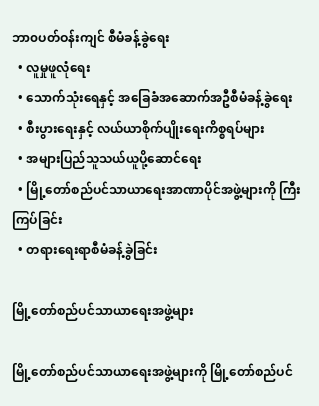ဘာ၀ပတ်ဝန်းကျင် စီမံခန့်ခွဲရေး
  • လူမှုဖူလုံရေး
  • သောက်သုံးရေနှင့် အခြေခံအဆောက်အဦစီမံခန့်ခွဲရေး
  • စီးပွားရေးနှင့် လယ်ယာစိုက်ပျိုးရေးကိစ္စရပ်များ
  • အများပြည်သူသယ်ယူပို့ဆောင်ရေး
  • မြို့တော်စည်ပင်သာယာရေးအာဏာပိုင်အဖွဲ့များကို ကြီးကြပ်ခြင်း
  • တရားရေးရာစီမံခန့်ခွဲခြင်း

မြို့တော်စည်ပင်သာယာရေးအဖွဲ့များ

မြို့တော်စည်ပင်သာယာရေးအဖွဲ့များကို မြို့တော်စည်ပင်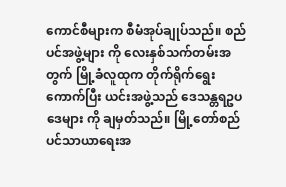ကောင်စီများက စီမံအုပ်ချုပ်သည်။ စည်ပင်အဖွဲ့များ ကို လေးနှစ်သက်တမ်းအတွက် မြို့ခံလူထုက တိုက်ရိုက်ရွေးကောက်ပြီး ယင်းအဖွဲ့သည် ဒေသန္တရဥပဒေများ ကို ချမှတ်သည်။ မြို့တော်စည်ပင်သာယာရေးအ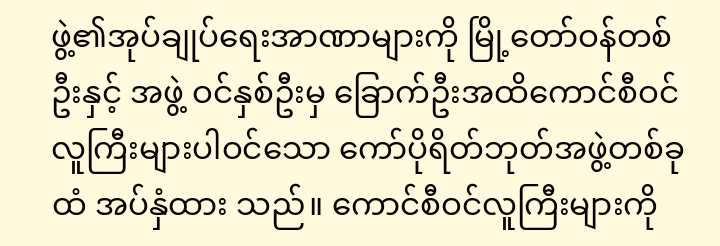ဖွဲ့၏အုပ်ချုပ်ရေးအာဏာများကို မြို့တော်ဝန်တစ်ဦးနှင့် အဖွဲ့ ဝင်နှစ်ဦးမှ ခြောက်ဦးအထိကောင်စီဝင်လူကြီးများပါဝင်သော ကော်ပိုရိတ်ဘုတ်အဖွဲ့တစ်ခုထံ အပ်နှံထား သည်။ ကောင်စီဝင်လူကြီးများကို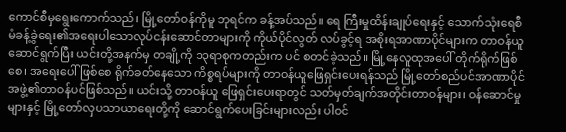ကောင်စီမှရွေးကောက်သည်၊ မြို့တော်ဝန်ကိုမူ ဘုရင်က ခန့်အပ်သည်။ ရေ ကြီးမှုထိန်းချုပ်ရေးနှင့် သောက်သုံးရေစီမံခန့်ခွဲရေး၏အရေးပါသောလုပ်ငန်းဆောင်တာများကို ကိုယ်ပိုင်လွတ် လပ်ခွင့်ရ အစိုးရအာဏာပိုင်များက တာဝန်ယူဆောင်ရွက်ပြီး ယင်းတို့အနက်မှ တချို့ကို ၁၃ရာစုကတည်းက ပင် စတင်ခဲ့သည်။ မြို့နေလူထုအပေါ် တိုက်ရိုက်ဖြစ်စေ၊ အရေးပေါ်ဖြစ်စေ ရိုက်ခတ်နေသော ကိစ္စရပ်များကို တာဝန်ယူဖြေရှင်းပေးရန်သည် မြို့တော်စည်ပင်အာဏာပိုင်အဖွဲ့၏တာဝန်ပင်ဖြစ်သည်။ ယင်းသို့ တာဝန်ယူ ဖြေရှင်းပေးရာတွင် သတ်မှတ်ချက်အတိုင်းတာဝန်များ၊ ဝန်ဆောင်မှုများနှင့် မြို့တော်လှပသာယာရေးတို့ကို ဆောင်ရွက်ပေးခြင်းများလည်း ပါဝင်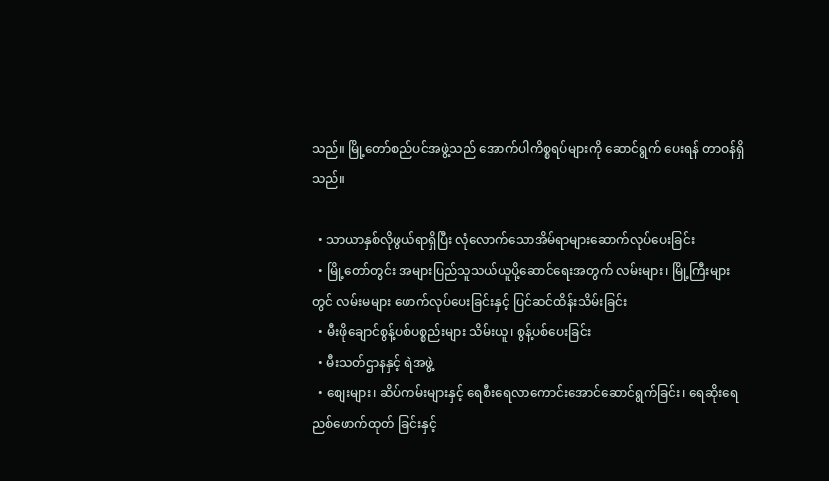သည်။ မြို့တော်စည်ပင်အဖွဲ့သည် အောက်ပါကိစ္စရပ်များကို ဆောင်ရွက် ပေးရန် တာဝန်ရှိသည်။

  • သာယာနှစ်လိုဖွယ်ရာရှိပြီး လုံလောက်သောအိမ်ရာများဆောက်လုပ်ပေးခြင်း
  • မြို့တော်တွင်း အများပြည်သူသယ်ယူပို့ဆောင်ရေးအတွက် လမ်းများ၊ မြို့ကြီးများတွင် လမ်းမများ ဖောက်လုပ်ပေးခြင်းနှင့် ပြင်ဆင်ထိန်းသိမ်းခြင်း
  • မီးဖိုချောင်စွန့်ပစ်ပစ္စည်းများ သိမ်းယူ၊ စွန့်ပစ်ပေးခြင်း
  • မီးသတ်ဌာနနှင့် ရဲအဖွဲ့
  • စျေးများ၊ ဆိပ်ကမ်းများနှင့် ရေစီးရေလာကောင်းအောင်ဆောင်ရွက်ခြင်း၊ ရေဆိုးရေညစ်ဖောက်ထုတ် ခြင်းနှင့်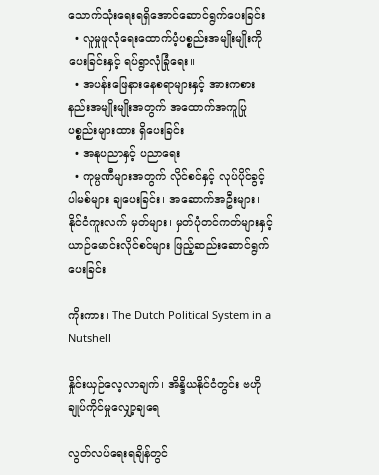သောက်သုံးရေးရရှိအောင်ဆောင်ရွက်ပေးခြင်း
  • လူမှုဖူလုံရေးထောက်ပံ့ပစ္စည်းအမျိုးမျိုးကို ပေးခြင်းနှင့် ရပ်ရွာလုံခြုံရေး။
  • အပန်းဖြေနားနေစရာများနှင့် အားကစားနည်းအမျိုးမျိုးအတွက် အထောက်အကူပြုပစ္စည်းများထား ရှိပေးခြင်း
  • အနုပညာနှင့် ပညာရေး
  • ကုမ္ပဏီများအတွက် လိုင်စင်နှင့် လုပ်ပိုင်ခွင့်ပါမစ်များ ချပေးခြင်း၊ အဆောက်အဦးများ၊ နိုင်ငံကူးလက် မှတ်များ၊ မှတ်ပုံတင်ကတ်များနှင့် ယာဉ်မောင်းလိုင်စင်များ ဖြည့်ဆည်းဆောင်ရွက်ပေးခြင်း

ကိုးကား၊ The Dutch Political System in a Nutshell

နှိုင်းယှဉ်လေ့လာချက်၊ အိန္ဒိယနိုင်ငံတွင်း ဗဟိုချုပ်ကိုင်မှုလျှော့ချရေ

လွတ်လပ်ရေးရချိန်တွင်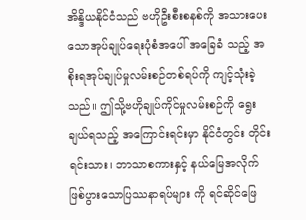အိန္ဒိယနိုင်ငံသည် ဗဟိုဦးစီးစနစ်ကို အသားပေးသောအုပ်ချုပ်ရေးပုံစံအပေါ် အခြေခံ သည့် အစိုးရအုပ်ချုပ်မှုလမ်းစဉ်တစ်ရပ်ကို ကျင့်သုံးခဲ့သည်။ ဤသို့ဗဟိုချုပ်ကိုင်မှုလမ်းစဉ်ကို ရွေးချယ်ရသည့် အကြောင်းရင်းမှာ နိုင်ငံတွင်း တိုင်းရင်းသား၊ ဘာသာစကားနှင့် နယ်မြေအလိုက်ဖြစ်ပွားသောပြဿနာရပ်များ ကို ရင်ဆိုင်ဖြေ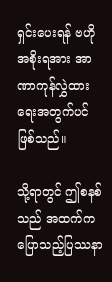ရှင်းပေးရန် ဗဟိုအစိုးရအား အာဏာကုန်လွှဲထားရေးအတွက်ပင် ဖြစ်သည်။

သို့ရာတွင် ဤစနစ်သည် အထက်ကပြောသည့်ပြဿနာ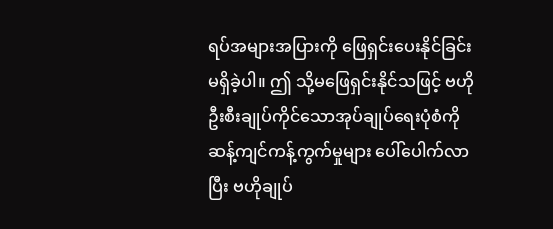ရပ်အများအပြားကို ဖြေရှင်းပေးနိုင်ခြင်းမရှိခဲ့ပါ။ ဤ သို့မဖြေရှင်းနိုင်သဖြင့် ဗဟိုဦးစီးချုပ်ကိုင်သောအုပ်ချုပ်ရေးပုံစံကို ဆန့်ကျင်ကန့်ကွက်မှုများ ပေါ်ပေါက်လာ ပြီး ဗဟိုချုပ်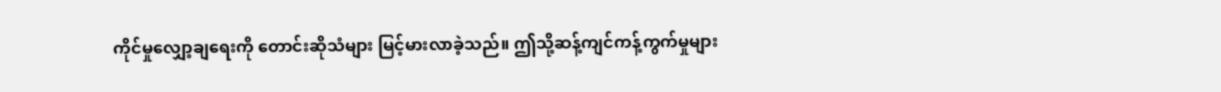ကိုင်မှုလျှော့ချရေးကို တောင်းဆိုသံများ မြင့်မားလာခဲ့သည်။ ဤသို့ဆန့်ကျင်ကန့်ကွက်မှုများ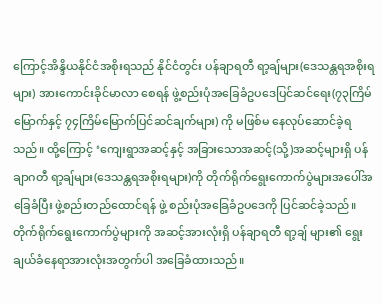ကြောင့်အိန္ဒိယနိုင်ငံအစိုးရသည် နိုင်ငံတွင်း ပန်ချာရတီ ရာ့ချ်များ(ဒေသန္တရအစိုးရများ) အားကောင်းခိုင်မာလာ စေရန် ဖွဲ့စည်းပုံအခြေခံဥပဒေပြင်ဆင်ရေး(၇၃ကြိမ်မြောက်နှင့် ၇၄ကြိမ်မြောက်ပြင်ဆင်ချက်များ) ကို မဖြစ်မ နေလုပ်ဆောင်ခဲ့ရသည်။ ထို့ကြောင့် ‘ကျေးရွာအဆင့်နှင့် အခြားသောအဆင့်(သို့)အဆင့်များရှိ ပန်ချာဂတီ ရာ့ချ်များ(ဒေသန္တရအစိုးရများ)ကို တိုက်ရိုက်ရွေးကောက်ပွဲများအပေါ်အခြေခံပြီး ဖွဲ့စည်းတည်ထောင်ရန် ဖွဲ့ စည်းပုံအခြေခံဥပဒေကို ပြင်ဆင်ခဲ့သည်။ တိုက်ရိုက်ရွေးကောက်ပွဲများကို အဆင့်အားလုံးရှိ ပန်ချာရတီ ရာ့ချ် များ၏ ရွေးချယ်ခံနေရာအားလုံးအတွက်ပါ အခြေခံထားသည်။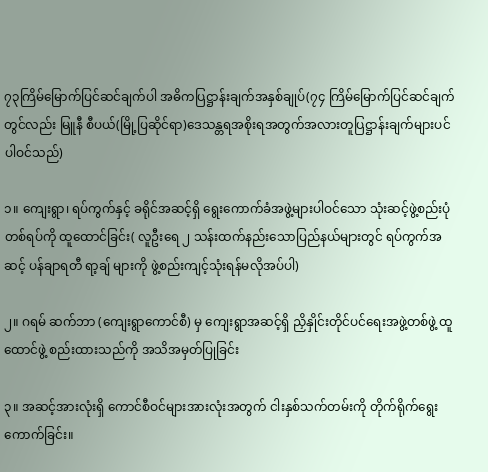၇၃ကြိမ်မြောက်ပြင်ဆင်ချက်ပါ အဓိကပြဋ္ဌာန်းချက်အနှစ်ချုပ်(၇၄ ကြိမ်မြောက်ပြင်ဆင်ချက်တွင်လည်း မြူနီ စီပယ်(မြို့ပြဆိုင်ရာ)ဒေသန္တရအစိုးရအတွက်အလားတူပြဋ္ဌာန်းချက်များပင် ပါဝင်သည်)

၁။ ကျေးရွာ၊ ရပ်ကွက်နှင့် ခရိုင်အဆင့်ရှိ ရွေးကောက်ခံအဖွဲ့များပါဝင်သော သုံးဆင့်ဖွဲ့စည်းပုံတစ်ရပ်ကို ထူထောင်ခြင်း( လူဦးရေ ၂ သန်းထက်နည်းသောပြည်နယ်များတွင် ရပ်ကွက်အဆင့် ပန်ချာရတီ ရာ့ချ် များကို ဖွဲ့စည်းကျင့်သုံးရန်မလိုအပ်ပါ)

၂။ ဂရမ် ဆက်ဘာ (ကျေးရွာကောင်စီ) မှ ကျေးရွာအဆင့်ရှိ ညှိနှိုင်းတိုင်ပင်ရေးအဖွဲ့တစ်ဖွဲ့ ထူထောင်ဖွဲ့ စည်းထားသည်ကို အသိအမှတ်ပြုခြင်း

၃။ အဆင့်အားလုံးရှိ ကောင်စီဝင်များအားလုံးအတွက် ငါးနှစ်သက်တမ်းကို တိုက်ရိုက်ရွေးကောက်ခြင်း။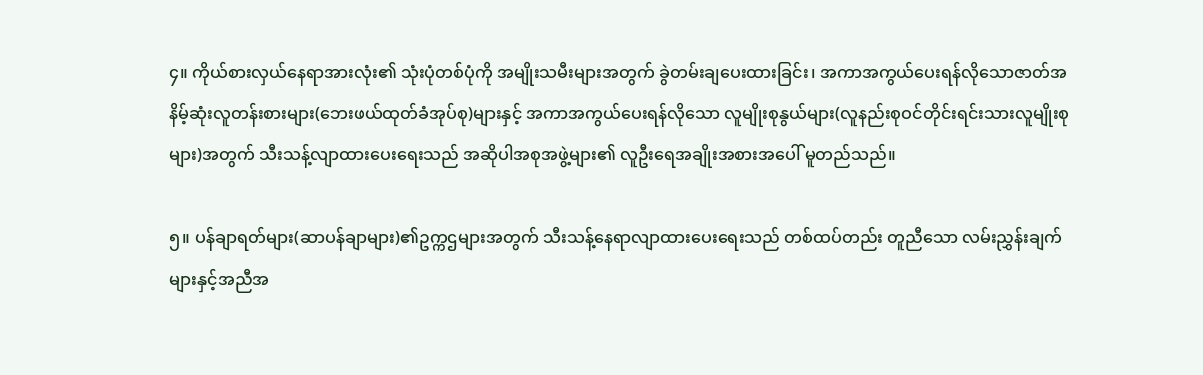၄။ ကိုယ်စားလှယ်နေရာအားလုံး၏ သုံးပုံတစ်ပုံကို အမျိုးသမီးများအတွက် ခွဲတမ်းချပေးထားခြင်း၊ အကာအကွယ်ပေးရန်လိုသောဇာတ်အနိမ့်ဆုံးလူတန်းစားများ(ဘေးဖယ်ထုတ်ခံအုပ်စု)များနှင့် အကာအကွယ်ပေးရန်လိုသော လူမျိုးစုနွယ်များ(လူနည်းစုဝင်တိုင်းရင်းသားလူမျိုးစုများ)အတွက် သီးသန့်လျာထားပေးရေးသည် အဆိုပါအစုအဖွဲ့များ၏ လူဦးရေအချိုးအစားအပေါ် မူတည်သည်။

၅။ ပန်ချာရတ်များ(ဆာပန်ချာများ)၏ဥက္ကဌများအတွက် သီးသန့်နေရာလျာထားပေးရေးသည် တစ်ထပ်တည်း တူညီသော လမ်းညွှန်းချက်များနှင့်အညီအ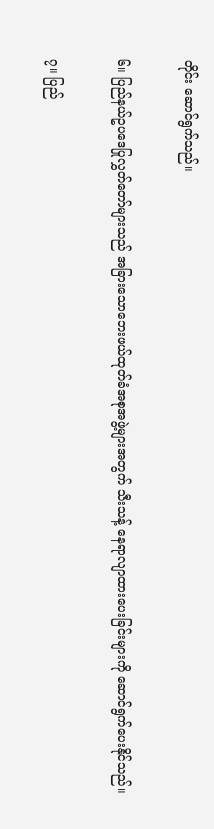တိုင်း ဆောင်ရွက်သည်။

၆။ ပြည်နယ်ဥပဒေပြုလွှတ်တော်များသည် အခြားသောဘေးဖယ်ထုတ်ခံအစုအဖွဲ့များအတွက် သီးသန့် နေရာလျာထားပေးခြင်းများကို ဆောင်ရွက်ပေးနိုင်သည်။

၇။ ပြည်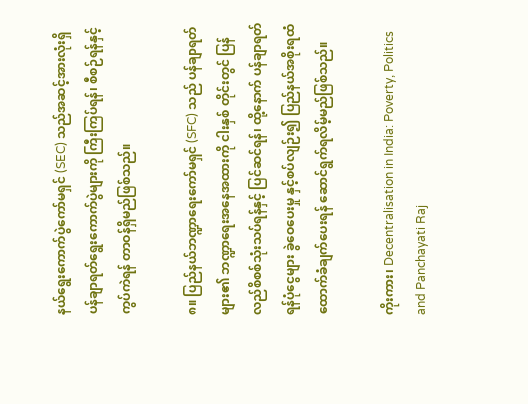နယ်ရွေးကောက်ပွဲကော်မရှင် (SEC) သည်အဆင့်အားလုံးရှိ ပန်ချာရတ်ရွေးကောက်ပွဲများကို ကြီးကြပ်ရန်၊ စီစဉ်ရန်နှင့် ကွပ်ကဲရန် တာဝန်ရှိမည်ဖြစ်သည်။

၈။ ပြည်နယ်ဘဏ္ဍာရေးကော်မရှင် (SFC) သည် ပန်ချာရတ်များ၏ ဘဏ္ဍာရေးအနေအထားကို ငါးနှစ် တိုင်းတွင် ပြန်လည်စိစစ်သုံးသပ်ရန်နှင့် ပြင်ဆင်ရန်၊ ထို့နောက် ပန်ချာရတ်ရန်ပုံငွေများ ခွဲဝေပေးမှု နှင့်စပ်လျဉ်း၍ ပြည်နယ်အစိုးရထံ ထောက်ခံချက်ပေးရန် ဆောင်ရွက်ရလိမ့်မည်ဖြစ်သည်။

ကိုးကား၊ Decentralisation in India: Poverty, Politics and Panchayati Raj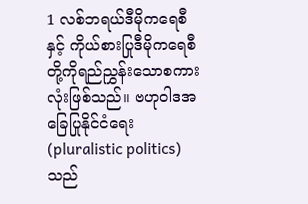1 လစ်ဘရယ်ဒီမိုကရေစီနှင့် ကိုယ်စားပြုဒီမိုကရေစီတို့ကိုရည်ညွှန်းသောစကားလုံးဖြစ်သည်။ ဗဟုဝါဒအခြေပြုနိုင်ငံရေး (pluralistic politics) သည်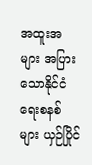အထူးအများ အပြား သောနိုင်ငံရေးစနစ်များ ယှဉ်ပြိုင်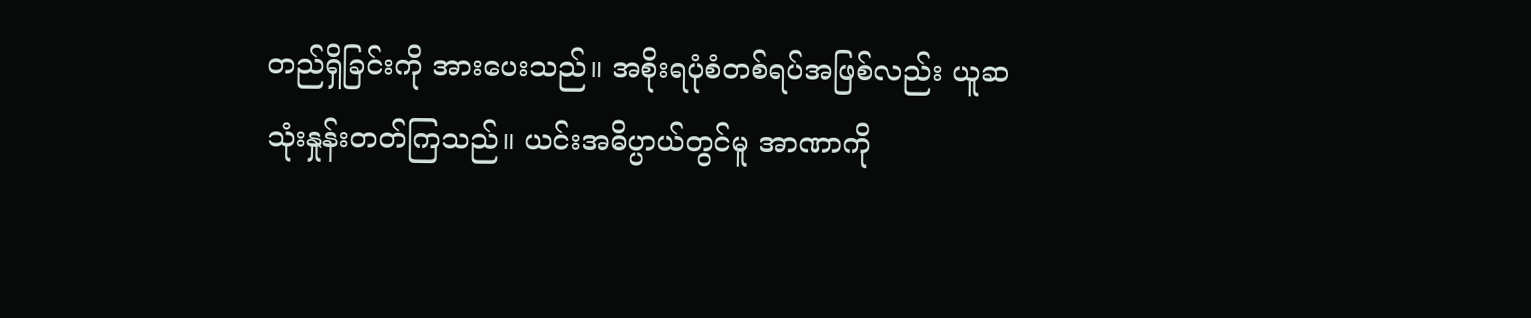တည်ရှိခြင်းကို အားပေးသည်။ အစိုးရပုံစံတစ်ရပ်အဖြစ်လည်း ယူဆသုံးနှုန်းတတ်ကြသည်။ ယင်းအဓိပ္ပာယ်တွင်မူ အာဏာကို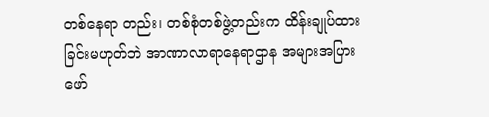တစ်နေရာ တည်း၊ တစ်စုံတစ်ဖွဲ့တည်းက ထိန်းချုပ်ထားခြင်းမဟုတ်ဘဲ အာဏာလာရာနေရာဌာန အများအပြား ဖော်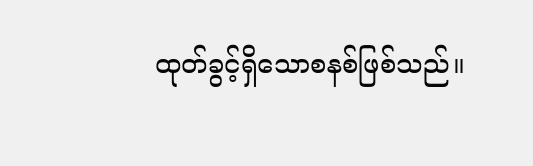ထုတ်ခွင့်ရှိသောစနစ်ဖြစ်သည်။